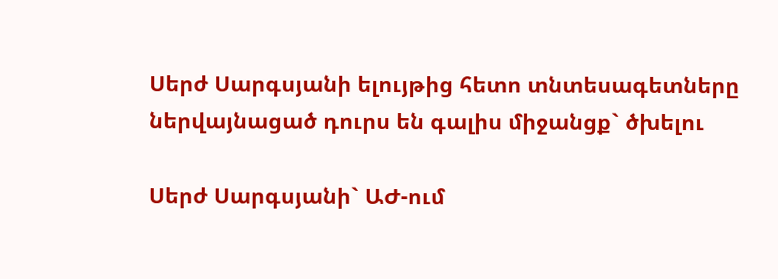Սերժ Սարգսյանի ելույթից հետո տնտեսագետները ներվայնացած դուրս են գալիս միջանցք` ծխելու

Սերժ Սարգսյանի` ԱԺ-ում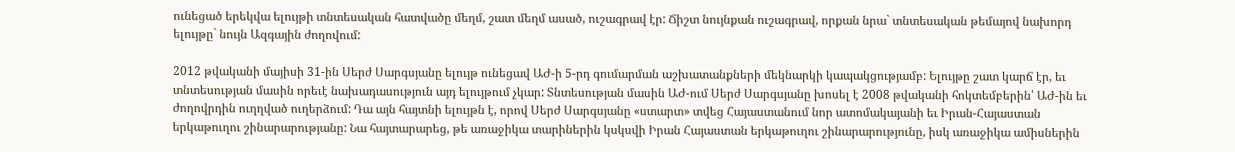ունեցած երեկվա ելույթի տնտեսական հատվածը մեղմ, շատ մեղմ ասած, ուշագրավ էր: Ճիշտ նույնքան ուշագրավ, որքան նրա` տնտեսական թեմայով նախորդ ելույթը` նույն Ազգային ժողովում:

2012 թվականի մայիսի 31-ին Սերժ Սարգսյանը ելույթ ունեցավ ԱԺ-ի 5-րդ գումարման աշխատանքների մեկնարկի կապակցությամբ: Ելույթը շատ կարճ էր, եւ տնտեսության մասին որեւէ նախադասություն այդ ելույթում չկար: Տնտեսության մասին ԱԺ-ում Սերժ Սարգսյանը խոսել է 2008 թվականի հոկտեմբերին՝ ԱԺ-ին եւ ժողովրդին ուղղված ուղերձում: Դա այն հայտնի ելույթն է, որով Սերժ Սարգսյանը «ստարտ» տվեց Հայաստանում նոր ատոմակայանի եւ Իրան-Հայաստան երկաթուղու շինարարությանը: Նա հայտարարեց, թե առաջիկա տարիներին կսկսվի Իրան Հայաստան երկաթուղու շինարարությունը, իսկ առաջիկա ամիսներին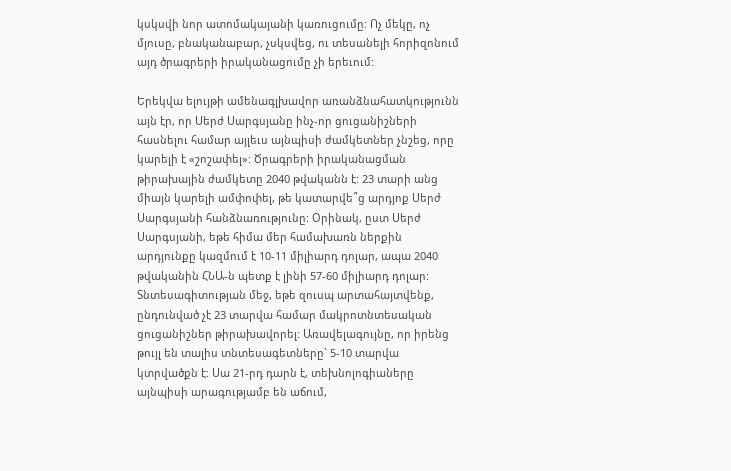կսկսվի նոր ատոմակայանի կառուցումը: Ոչ մեկը, ոչ մյուսը, բնականաբար, չսկսվեց, ու տեսանելի հորիզոնում այդ ծրագրերի իրականացումը չի երեւում:

Երեկվա ելույթի ամենագլխավոր առանձնահատկությունն այն էր, որ Սերժ Սարգսյանը ինչ-որ ցուցանիշների հասնելու համար այլեւս այնպիսի ժամկետներ չնշեց, որը կարելի է «շոշափել»: Ծրագրերի իրականացման թիրախային ժամկետը 2040 թվականն է: 23 տարի անց միայն կարելի ամփոփել, թե կատարվե՞ց արդյոք Սերժ Սարգսյանի հանձնառությունը: Օրինակ, ըստ Սերժ Սարգսյանի, եթե հիմա մեր համախառն ներքին արդյունքը կազմում է 10-11 միլիարդ դոլար, ապա 2040 թվականին ՀՆԱ-ն պետք է լինի 57-60 միլիարդ դոլար: Տնտեսագիտության մեջ, եթե զուսպ արտահայտվենք, ընդունված չէ 23 տարվա համար մակրոտնտեսական ցուցանիշներ թիրախավորել: Առավելագույնը, որ իրենց թույլ են տալիս տնտեսագետները` 5-10 տարվա կտրվածքն է: Սա 21-րդ դարն է, տեխնոլոգիաները այնպիսի արագությամբ են աճում,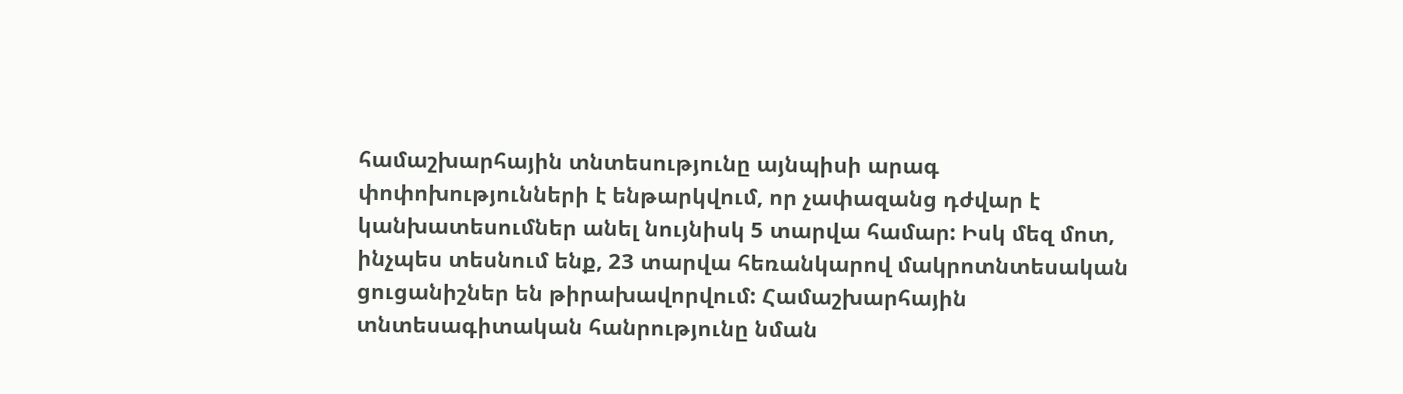համաշխարհային տնտեսությունը այնպիսի արագ փոփոխությունների է ենթարկվում, որ չափազանց դժվար է կանխատեսումներ անել նույնիսկ 5 տարվա համար: Իսկ մեզ մոտ, ինչպես տեսնում ենք, 23 տարվա հեռանկարով մակրոտնտեսական ցուցանիշներ են թիրախավորվում: Համաշխարհային տնտեսագիտական հանրությունը նման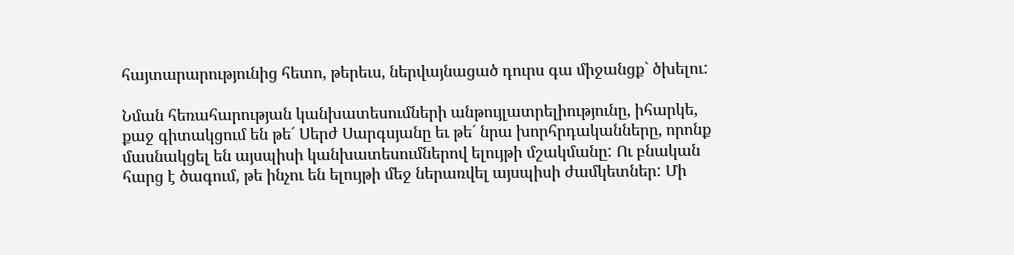հայտարարությունից հետո, թերեւս, ներվայնացած դուրս գա միջանցք` ծխելու:

Նման հեռահարության կանխատեսումների անթույլատրելիությունը, իհարկե,  քաջ գիտակցում են թե´ Սերժ Սարգսյանը եւ թե´ նրա խորհրդականները, որոնք մասնակցել են այսպիսի կանխատեսումներով ելույթի մշակմանը: Ու բնական հարց է ծագում, թե ինչու են ելույթի մեջ ներառվել այսպիսի ժամկետներ: Մի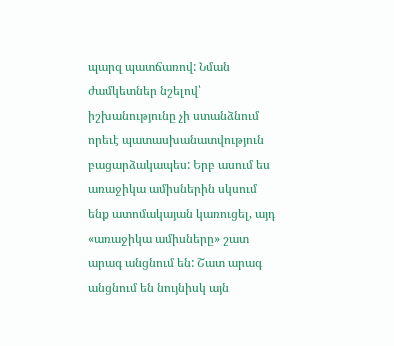պարզ պատճառով: Նման ժամկետներ նշելով՝ իշխանությունը չի ստանձնում որեւէ պատասխանատվություն բացարձակապես: Երբ ասում ես առաջիկա ամիսներին սկսում ենք ատոմակայան կառուցել, այդ «առաջիկա ամիսները» շատ արագ անցնում են: Շատ արագ անցնում են նույնիսկ այն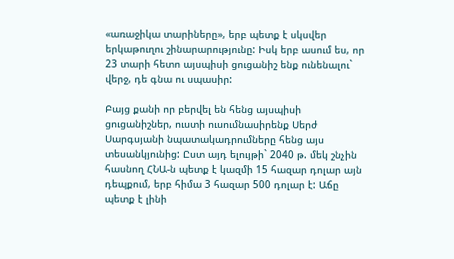«առաջիկա տարիները», երբ պետք է սկսվեր երկաթուղու շինարարությունը: Իսկ երբ ասում ես, որ 23 տարի հետո այսպիսի ցուցանիշ ենք ունենալու` վերջ, դե գնա ու սպասիր:

Բայց քանի որ բերվել են հենց այսպիսի ցուցանիշներ, ուստի ուսումնասիրենք Սերժ Սարգսյանի նպատակադրումները հենց այս տեսանկյունից: Ըստ այդ ելույթի` 2040 թ. մեկ շնչին հասնող ՀՆԱ-ն պետք է կազմի 15 հազար դոլար այն դեպքում, երբ հիմա 3 հազար 500 դոլար է: Աճը պետք է լինի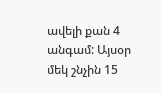ավելի քան 4 անգամ: Այսօր մեկ շնչին 15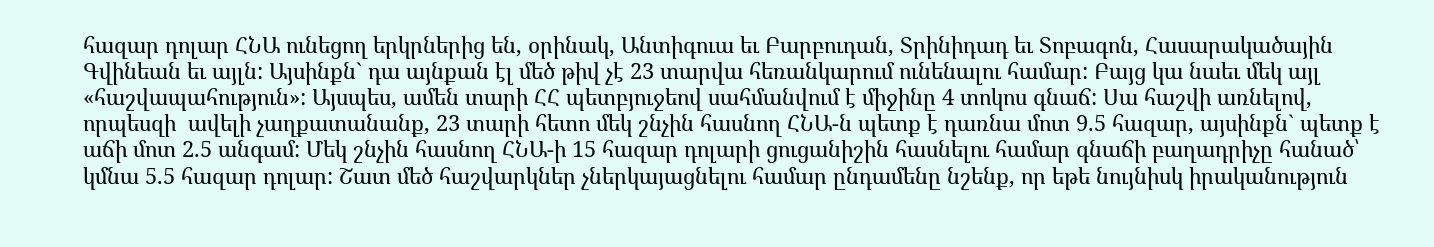հազար դոլար ՀՆԱ ունեցող երկրներից են, օրինակ, Անտիգուա եւ Բարբուդան, Տրինիդադ եւ Տոբագոն, Հասարակածային Գվինեան եւ այլն: Այսինքն` դա այնքան էլ մեծ թիվ չէ 23 տարվա հեռանկարում ունենալու համար: Բայց կա նաեւ մեկ այլ «հաշվապահություն»: Այսպես, ամեն տարի ՀՀ պետբյուջեով սահմանվում է միջինը 4 տոկոս գնաճ: Սա հաշվի առնելով, որպեսզի  ավելի չաղքատանանք, 23 տարի հետո մեկ շնչին հասնող ՀՆԱ-ն պետք է դառնա մոտ 9.5 հազար, այսինքն` պետք է աճի մոտ 2.5 անգամ: Մեկ շնչին հասնող ՀՆԱ-ի 15 հազար դոլարի ցուցանիշին հասնելու համար գնաճի բաղադրիչը հանած՝ կմնա 5.5 հազար դոլար: Շատ մեծ հաշվարկներ չներկայացնելու համար ընդամենը նշենք, որ եթե նույնիսկ իրականություն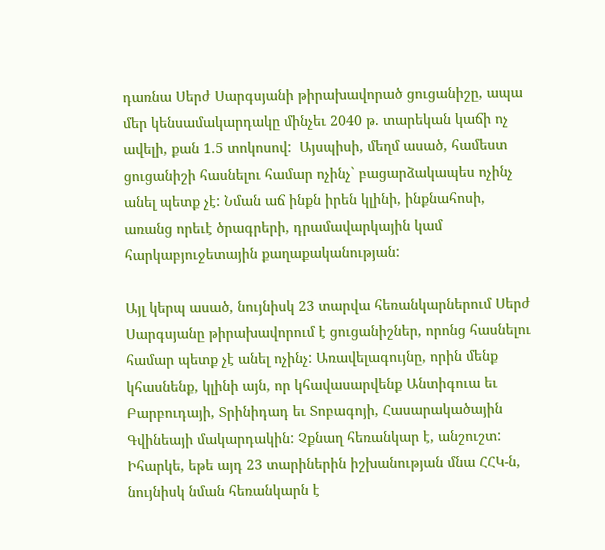դառնա Սերժ Սարգսյանի թիրախավորած ցուցանիշը, ապա մեր կենսամակարդակը մինչեւ 2040 թ. տարեկան կաճի ոչ ավելի, քան 1.5 տոկոսով:  Այսպիսի, մեղմ ասած, համեստ ցուցանիշի հասնելու համար ոչինչ` բացարձակապես ոչինչ անել պետք չէ: Նման աճ ինքն իրեն կլինի, ինքնահոսի, առանց որեւէ ծրագրերի, դրամավարկային կամ հարկաբյուջետային քաղաքականության:

Այլ կերպ ասած, նույնիսկ 23 տարվա հեռանկարներում Սերժ Սարգսյանը թիրախավորում է ցուցանիշներ, որոնց հասնելու համար պետք չէ անել ոչինչ: Առավելագույնը, որին մենք կհասնենք, կլինի այն, որ կհավասարվենք Անտիգուա եւ Բարբուդայի, Տրինիդադ եւ Տոբագոյի, Հասարակածային Գվինեայի մակարդակին: Չքնաղ հեռանկար է, անշուշտ: Իհարկե, եթե այդ 23 տարիներին իշխանության մնա ՀՀԿ-ն, նույնիսկ նման հեռանկարն է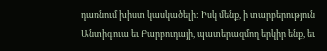դառնում խիստ կասկածելի: Իսկ մենք, ի տարբերություն Անտիգուա եւ Բարբուդայի, պատերազմող երկիր ենք, եւ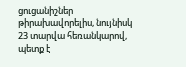ցուցանիշներ թիրախավորելիս, նույնիսկ 23 տարվա հեռանկարով, պետք է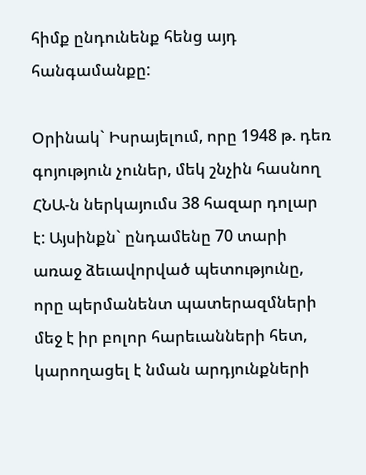հիմք ընդունենք հենց այդ հանգամանքը:

Օրինակ` Իսրայելում, որը 1948 թ. դեռ գոյություն չուներ, մեկ շնչին հասնող ՀՆԱ-ն ներկայումս 38 հազար դոլար է: Այսինքն` ընդամենը 70 տարի առաջ ձեւավորված պետությունը, որը պերմանենտ պատերազմների մեջ է իր բոլոր հարեւանների հետ, կարողացել է նման արդյունքների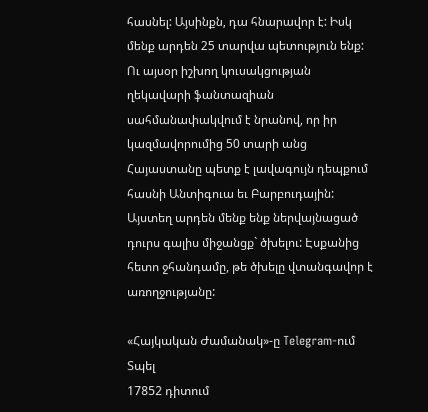հասնել: Այսինքն, դա հնարավոր է: Իսկ մենք արդեն 25 տարվա պետություն ենք: Ու այսօր իշխող կուսակցության ղեկավարի ֆանտազիան սահմանափակվում է նրանով, որ իր կազմավորումից 50 տարի անց Հայաստանը պետք է լավագույն դեպքում հասնի Անտիգուա եւ Բարբուդային: Այստեղ արդեն մենք ենք ներվայնացած դուրս գալիս միջանցք` ծխելու: Էսքանից հետո ջհանդամը, թե ծխելը վտանգավոր է առողջությանը:

«Հայկական Ժամանակ»-ը Telegram-ում
Տպել
17852 դիտում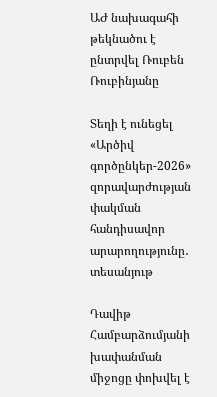ԱԺ նախագահի թեկնածու է ընտրվել Ռուբեն Ռուբինյանը

Տեղի է ունեցել «Արծիվ գործընկեր-2026» զորավարժության փակման հանդիսավոր արարողությունը․ տեսանյութ

Դավիթ Համբարձումյանի խափանման միջոցը փոխվել է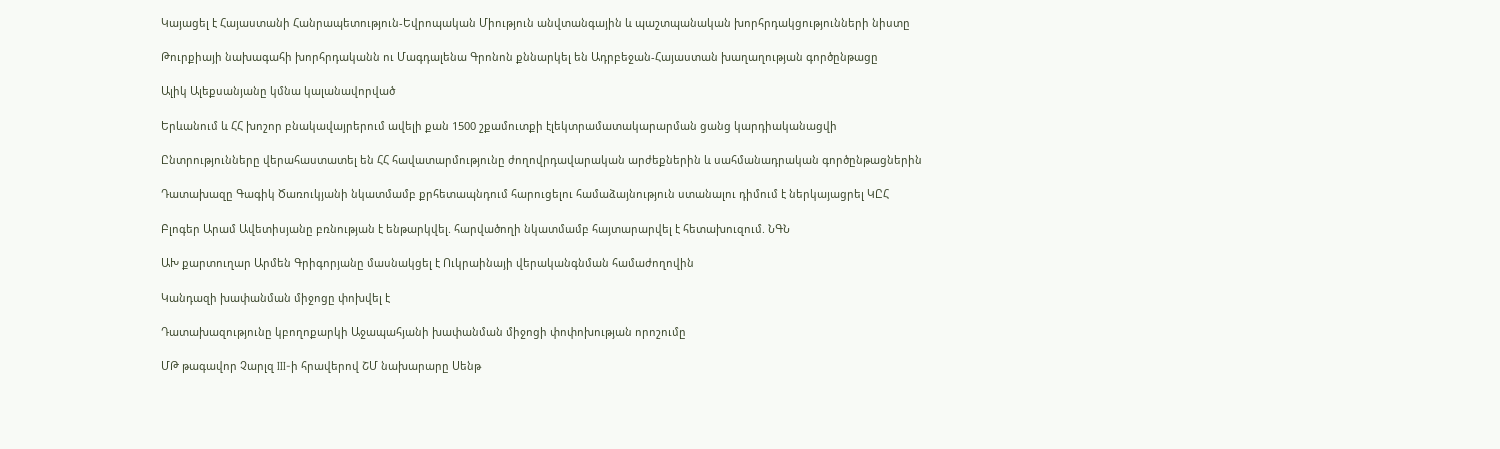Կայացել է Հայաստանի Հանրապետություն-Եվրոպական Միություն անվտանգային և պաշտպանական խորհրդակցությունների նիստը

Թուրքիայի նախագահի խորհրդականն ու Մագդալենա Գրոնոն քննարկել են Ադրբեջան-Հայաստան խաղաղության գործընթացը

Ալիկ Ալեքսանյանը կմնա կալանավորված

Երևանում և ՀՀ խոշոր բնակավայրերում ավելի քան 1500 շքամուտքի էլեկտրամատակարարման ցանց կարդիականացվի

Ընտրությունները վերահաստատել են ՀՀ հավատարմությունը ժողովրդավարական արժեքներին և սահմանադրական գործընթացներին

Դատախազը Գագիկ Ծառուկյանի նկատմամբ քրհետապնդում հարուցելու համաձայնություն ստանալու դիմում է ներկայացրել ԿԸՀ

Բլոգեր Արամ Ավետիսյանը բռնության է ենթարկվել. հարվածողի նկատմամբ հայտարարվել է հետախուզում. ՆԳՆ

ԱԽ քարտուղար Արմեն Գրիգորյանը մասնակցել է Ուկրաինայի վերականգնման համաժողովին

Կանդազի խափանման միջոցը փոխվել է

Դատախազությունը կբողոքարկի Աջապահյանի խափանման միջոցի փոփոխության որոշումը

ՄԹ թագավոր Չարլզ III-ի հրավերով ՇՄ նախարարը Սենթ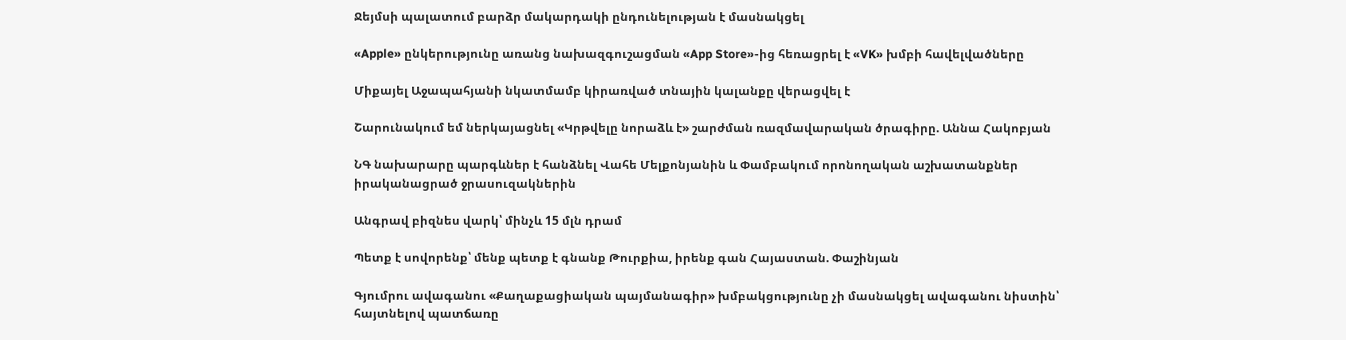Ջեյմսի պալատում բարձր մակարդակի ընդունելության է մասնակցել

«Apple» ընկերությունը առանց նախազգուշացման «App Store»-ից հեռացրել է «VK» խմբի հավելվածները

Միքայել Աջապահյանի նկատմամբ կիրառված տնային կալանքը վերացվել է

Շարունակում եմ ներկայացնել «Կրթվելը նորաձև է» շարժման ռազմավարական ծրագիրը. Աննա Հակոբյան

ՆԳ նախարարը պարգևներ է հանձնել Վահե Մելքոնյանին և Փամբակում որոնողական աշխատանքներ իրականացրած ջրասուզակներին

Անգրավ բիզնես վարկ՝ մինչև 15 մլն դրամ

Պետք է սովորենք՝ մենք պետք է գնանք Թուրքիա, իրենք գան Հայաստան. Փաշինյան

Գյումրու ավագանու «Քաղաքացիական պայմանագիր» խմբակցությունը չի մասնակցել ավագանու նիստին՝ հայտնելով պատճառը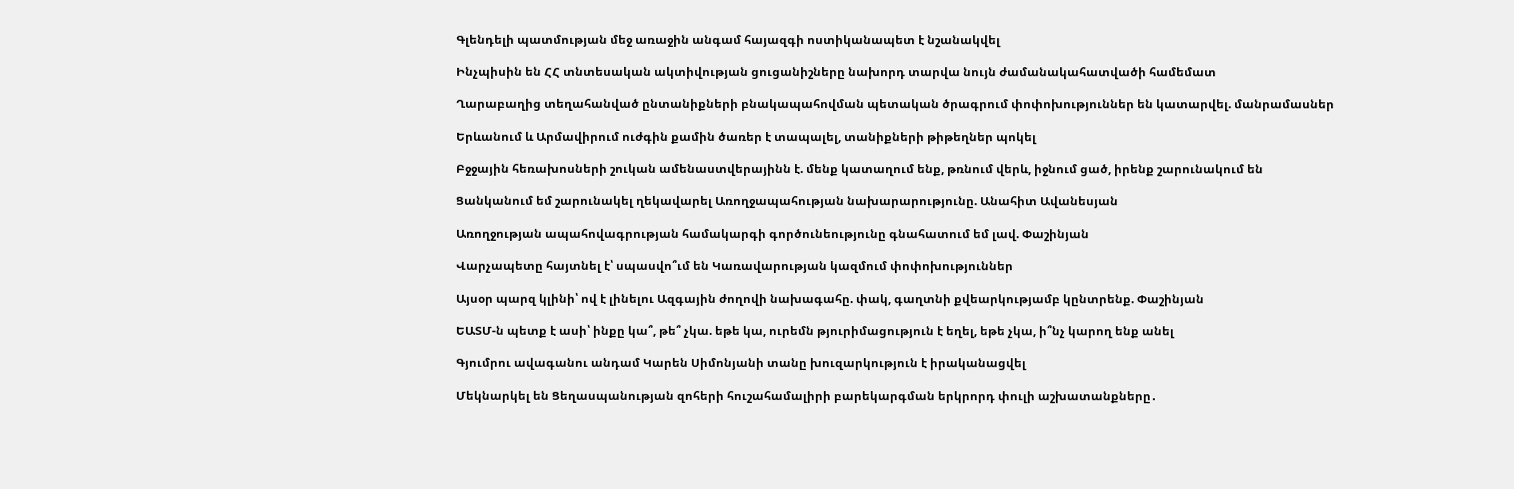Գլենդելի պատմության մեջ առաջին անգամ հայազգի ոստիկանապետ է նշանակվել

Ինչպիսին են ՀՀ տնտեսական ակտիվության ցուցանիշները նախորդ տարվա նույն ժամանակահատվածի համեմատ

Ղարաբաղից տեղահանված ընտանիքների բնակապահովման պետական ծրագրում փոփոխություններ են կատարվել. մանրամասներ

Երևանում և Արմավիրում ուժգին քամին ծառեր է տապալել, տանիքների թիթեղներ պոկել

Բջջային հեռախոսների շուկան ամենաստվերայինն է. մենք կատաղում ենք, թռնում վերև, իջնում ցած, իրենք շարունակում են

Ցանկանում եմ շարունակել ղեկավարել Առողջապահության նախարարությունը. Անահիտ Ավանեսյան

Առողջության ապահովագրության համակարգի գործունեությունը գնահատում եմ լավ. Փաշինյան

Վարչապետը հայտնել է՝ սպասվո՞ւմ են Կառավարության կազմում փոփոխություններ

Այսօր պարզ կլինի՝ ով է լինելու Ազգային ժողովի նախագահը. փակ, գաղտնի քվեարկությամբ կընտրենք. Փաշինյան

ԵԱՏՄ-ն պետք է ասի՝ ինքը կա՞, թե՞ չկա. եթե կա, ուրեմն թյուրիմացություն է եղել, եթե չկա, ի՞նչ կարող ենք անել

Գյումրու ավագանու անդամ Կարեն Սիմոնյանի տանը խուզարկություն է իրականացվել

Մեկնարկել են Ցեղասպանության զոհերի հուշահամալիրի բարեկարգման երկրորդ փուլի աշխատանքները․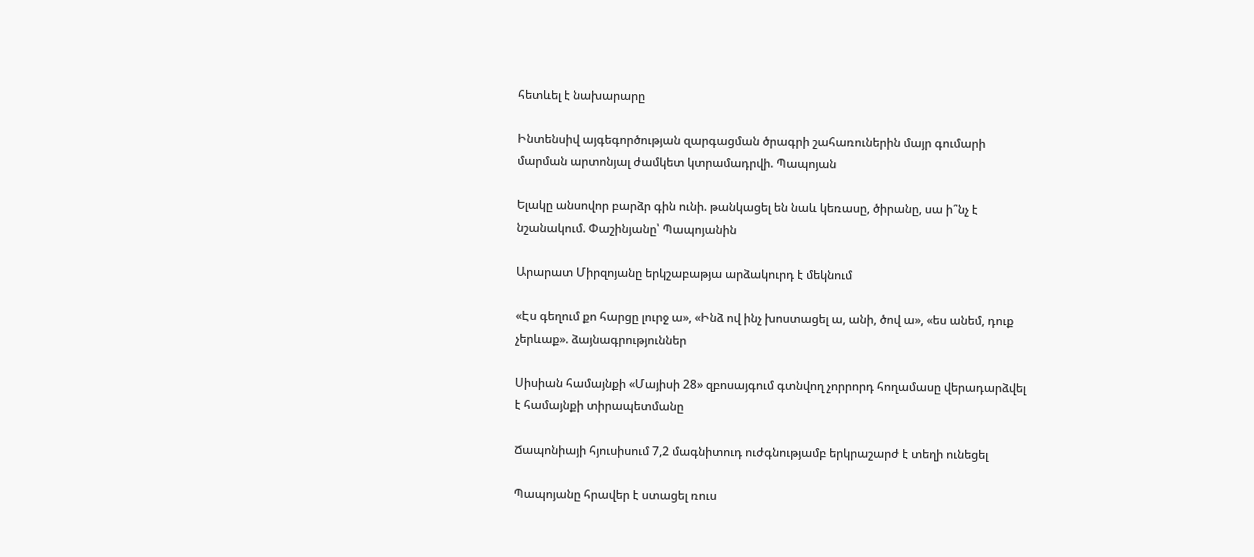հետևել է նախարարը

Ինտենսիվ այգեգործության զարգացման ծրագրի շահառուներին մայր գումարի մարման արտոնյալ ժամկետ կտրամադրվի. Պապոյան

Ելակը անսովոր բարձր գին ունի. թանկացել են նաև կեռասը, ծիրանը, սա ի՞նչ է նշանակում. Փաշինյանը՝ Պապոյանին

Արարատ Միրզոյանը երկշաբաթյա արձակուրդ է մեկնում

«Էս գեղում քո հարցը լուրջ ա», «Ինձ ով ինչ խոստացել ա, անի, ծով ա», «ես անեմ, դուք չերևաք». ձայնագրություններ

Սիսիան համայնքի «Մայիսի 28» զբոսայգում գտնվող չորրորդ հողամասը վերադարձվել է համայնքի տիրապետմանը

Ճապոնիայի հյուսիսում 7,2 մագնիտուդ ուժգնությամբ երկրաշարժ է տեղի ունեցել

Պապոյանը հրավեր է ստացել ռուս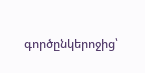գործընկերոջից՝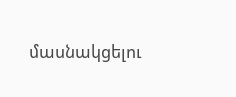մասնակցելու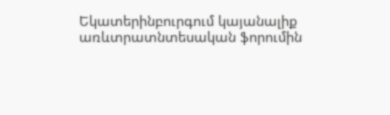Եկատերինբուրգում կայանալիք առևտրատնտեսական ֆորումին